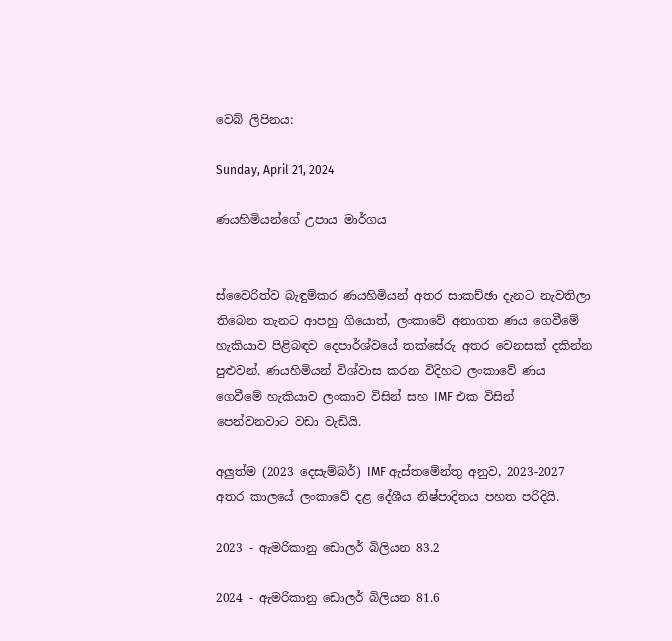වෙබ් ලිපිනය:

Sunday, April 21, 2024

ණයහිමියන්ගේ උපාය මාර්ගය


ස්වෛරිත්ව බැඳුම්කර ණයහිමියන් අතර සාකච්ඡා දැනට නැවතිලා තිබෙන තැනට ආපහු ගියොත්, ලංකාවේ අනාගත ණය ගෙවීමේ හැකියාව පිළිබඳව දෙපාර්ශ්වයේ තක්සේරු අතර වෙනසක් දකින්න පුළුවන්. ණයහිමියන් විශ්වාස කරන විදිහට ලංකාවේ ණය ගෙවීමේ හැකියාව ලංකාව විසින් සහ IMF එක විසින් පෙන්වනවාට වඩා වැඩියි.

අලුත්ම (2023 දෙසැම්බර්) IMF ඇස්තමේන්තු අනුව, 2023-2027 අතර කාලයේ ලංකාවේ දළ දේශීය නිෂ්පාදිතය පහත පරිදියි.

2023 - ඇමරිකානු ඩොලර් බිලියන 83.2

2024 - ඇමරිකානු ඩොලර් බිලියන 81.6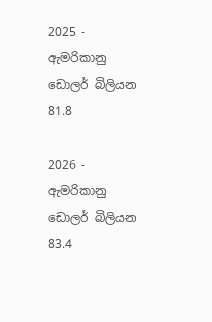2025 - ඇමරිකානු ඩොලර් බිලියන 81.8

2026 - ඇමරිකානු ඩොලර් බිලියන 83.4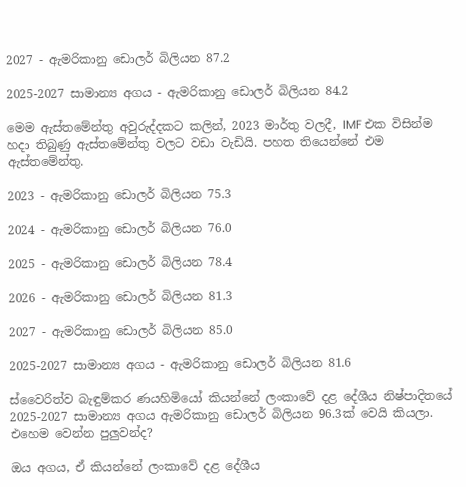2027 - ඇමරිකානු ඩොලර් බිලියන 87.2

2025-2027 සාමාන්‍ය අගය - ඇමරිකානු ඩොලර් බිලියන 84.2

මෙම ඇස්තමේන්තු අවුරුද්දකට කලින්, 2023 මාර්තු වලදී, IMF එක විසින්ම හදා තිබුණු ඇස්තමේන්තු වලට වඩා වැඩියි. පහත තියෙන්නේ එම ඇස්තමේන්තු.

2023 - ඇමරිකානු ඩොලර් බිලියන 75.3

2024 - ඇමරිකානු ඩොලර් බිලියන 76.0

2025 - ඇමරිකානු ඩොලර් බිලියන 78.4

2026 - ඇමරිකානු ඩොලර් බිලියන 81.3

2027 - ඇමරිකානු ඩොලර් බිලියන 85.0

2025-2027 සාමාන්‍ය අගය - ඇමරිකානු ඩොලර් බිලියන 81.6

ස්වෛරිත්ව බැඳුම්කර ණයහිමියෝ කියන්නේ ලංකාවේ දළ දේශීය නිෂ්පාදිතයේ 2025-2027 සාමාන්‍ය අගය ඇමරිකානු ඩොලර් බිලියන 96.3ක් වෙයි කියලා. එහෙම වෙන්න පුලුවන්ද?

ඔය අගය, ඒ කියන්නේ ලංකාවේ දළ දේශීය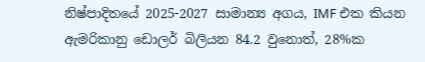නිෂ්පාදිතයේ 2025-2027 සාමාන්‍ය අගය, IMF එක කියන ඇමරිකානු ඩොලර් බිලියන 84.2 වුනොත්, 28%ක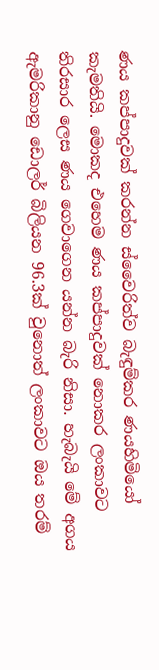ණය කප්පාදුවක් කරන්න ස්වෛරිත්ව බැඳුම්කර ණයහිමියෝ කැමතියි. මොකද එහෙම ණය කප්පාදුවක් නොකර ලංකාවට තිරසාර ලෙස ණය ගෙවාගෙන යන්න බැරි නිසා. හැබැයි මේ අගය ඇමරිකානු ඩොලර් බිලියන 96.3ක් වුනොත් ලංකාවට ඔය තරම්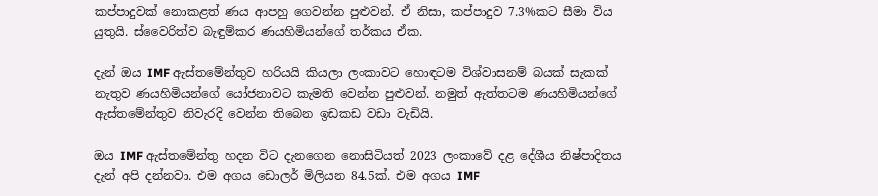කප්පාදුවක් නොකළත් ණය ආපහු ගෙවන්න පුළුවන්. ඒ නිසා, කප්පාදුව 7.3%කට සීමා විය යුතුයි. ස්වෛරිත්ව බැඳුම්කර ණයහිමියන්ගේ තර්කය ඒක.

දැන් ඔය IMF ඇස්තමේන්තුව හරියයි කියලා ලංකාවට හොඳටම විශ්වාසනම් බයක් සැකක් නැතුව ණයහිමියන්ගේ යෝජනාවට කැමති වෙන්න පුළුවන්. නමුත් ඇත්තටම ණයහිමියන්ගේ ඇස්තමේන්තුව නිවැරදි වෙන්න තිබෙන ඉඩකඩ වඩා වැඩියි.

ඔය IMF ඇස්තමේන්තු හදන විට දැනගෙන නොසිටියත් 2023 ලංකාවේ දළ දේශීය නිෂ්පාදිතය දැන් අපි දන්නවා. එම අගය ඩොලර් මිලියන 84.5ක්. එම අගය IMF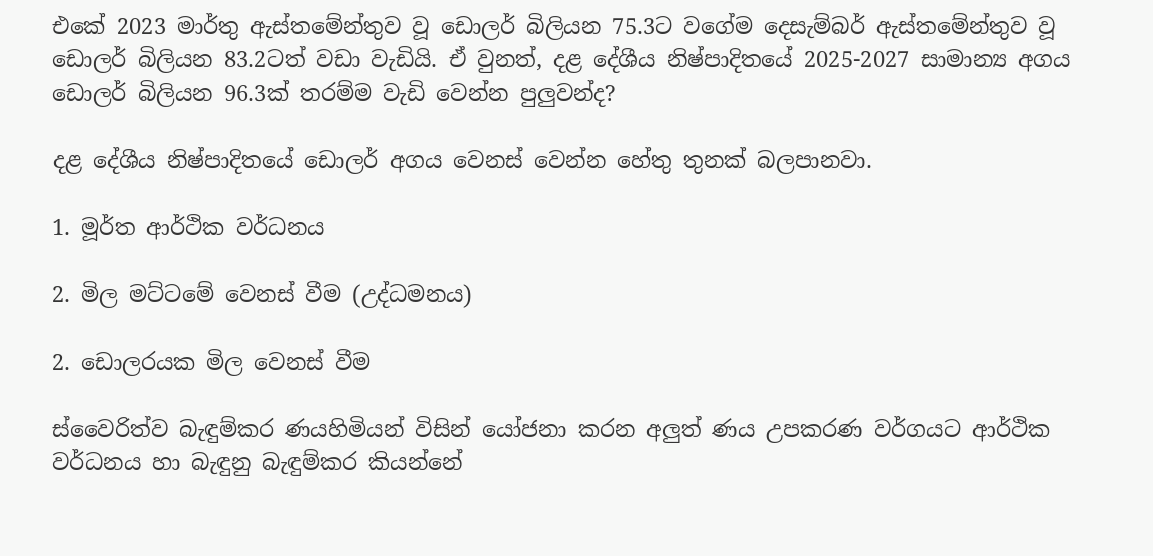එකේ 2023 මාර්තු ඇස්තමේන්තුව වූ ඩොලර් බිලියන 75.3ට වගේම දෙසැම්බර් ඇස්තමේන්තුව වූ ඩොලර් බිලියන 83.2ටත් වඩා වැඩියි. ඒ වුනත්, දළ දේශීය නිෂ්පාදිතයේ 2025-2027 සාමාන්‍ය අගය ඩොලර් බිලියන 96.3ක් තරම්ම වැඩි වෙන්න පුලුවන්ද?

දළ දේශීය නිෂ්පාදිතයේ ඩොලර් අගය වෙනස් වෙන්න හේතු තුනක් බලපානවා.

1. මූර්ත ආර්ථික වර්ධනය

2. මිල මට්ටමේ වෙනස් වීම (උද්ධමනය)

2. ඩොලරයක මිල වෙනස් වීම

ස්වෛරිත්ව බැඳුම්කර ණයහිමියන් විසින් යෝජනා කරන අලුත් ණය උපකරණ වර්ගයට ආර්ථික වර්ධනය හා බැඳුනු බැඳුම්කර කියන්නේ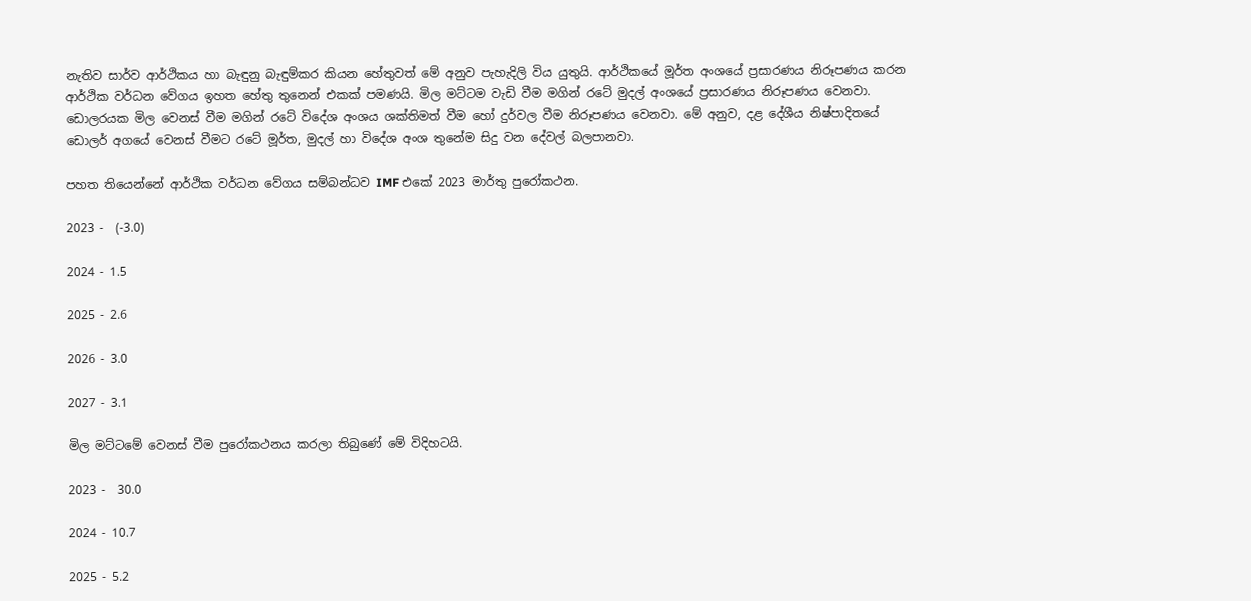නැතිව සාර්ව ආර්ථිකය හා බැඳුනු බැඳුම්කර කියන හේතුවත් මේ අනුව පැහැදිලි විය යුතුයි. ආර්ථිකයේ මූර්ත අංශයේ ප්‍රසාරණය නිරූපණය කරන ආර්ථික වර්ධන වේගය ඉහත හේතු තුනෙන් එකක් පමණයි. මිල මට්ටම වැඩි වීම මගින් රටේ මුදල් අංශයේ ප්‍රසාරණය නිරූපණය වෙනවා. ඩොලරයක මිල වෙනස් වීම මගින් රටේ විදේශ අංශය ශක්තිමත් වීම හෝ දුර්වල වීම නිරූපණය වෙනවා. මේ අනුව, දළ දේශීය නිෂ්පාදිතයේ ඩොලර් අගයේ වෙනස් වීමට රටේ මූර්ත, මුදල් හා විදේශ අංශ තුනේම සිදු වන දේවල් බලපානවා.

පහත තියෙන්නේ ආර්ථික වර්ධන වේගය සම්බන්ධව IMF එකේ 2023 මාර්තු පුරෝකථන.

2023 -  (-3.0)

2024 - 1.5

2025 - 2.6

2026 - 3.0

2027 - 3.1

මිල මට්ටමේ වෙනස් වීම පුරෝකථනය කරලා තිබුණේ මේ විදිහටයි.

2023 -  30.0

2024 - 10.7

2025 - 5.2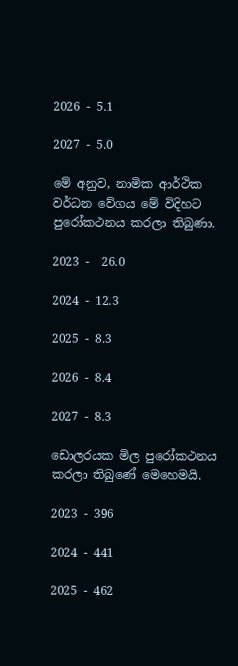2026 - 5.1

2027 - 5.0

මේ අනුව, නාමික ආර්ථික වර්ධන වේගය මේ විදිහට පුරෝකථනය කරලා තිබුණා.

2023 -  26.0

2024 - 12.3

2025 - 8.3

2026 - 8.4

2027 - 8.3

ඩොලරයක මිල පුරෝකථනය කරලා තිබුණේ මෙහෙමයි.

2023 - 396

2024 - 441

2025 - 462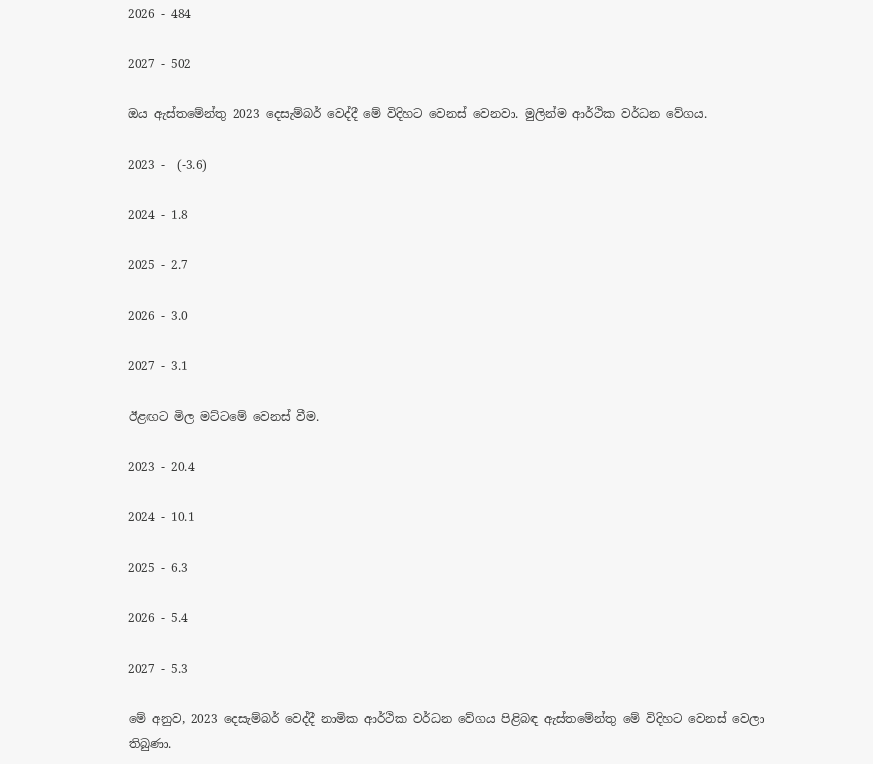2026 - 484

2027 - 502

ඔය ඇස්තමේන්තු 2023 දෙසැම්බර් වෙද්දී මේ විදිහට වෙනස් වෙනවා. මුලින්ම ආර්ථික වර්ධන වේගය.

2023 -  (-3.6)

2024 - 1.8

2025 - 2.7

2026 - 3.0

2027 - 3.1

ඊළඟට මිල මට්ටමේ වෙනස් වීම.

2023 - 20.4

2024 - 10.1

2025 - 6.3

2026 - 5.4

2027 - 5.3

මේ අනුව, 2023 දෙසැම්බර් වෙද්දී නාමික ආර්ථික වර්ධන වේගය පිළිබඳ ඇස්තමේන්තු මේ විදිහට වෙනස් වෙලා තිබුණා.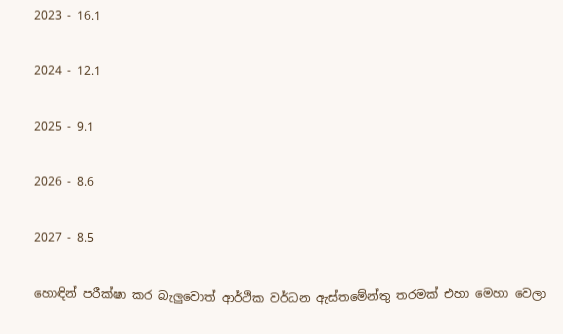2023 - 16.1

2024 - 12.1

2025 - 9.1

2026 - 8.6

2027 - 8.5

හොඳින් පරීක්ෂා කර බැලුවොත් ආර්ථික වර්ධන ඇස්තමේන්තු තරමක් එහා මෙහා වෙලා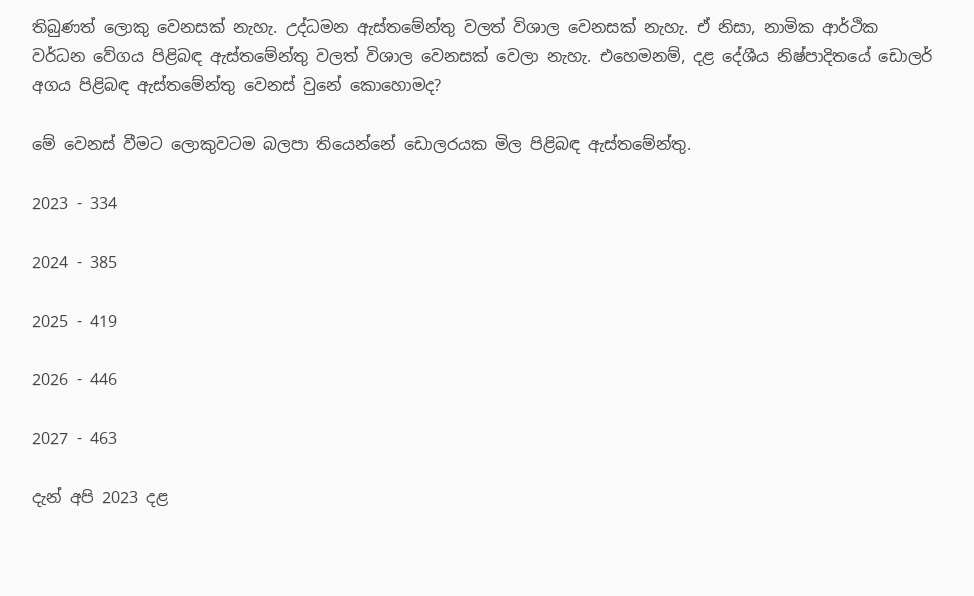තිබුණත් ලොකු වෙනසක් නැහැ. උද්ධමන ඇස්තමේන්තු වලත් විශාල වෙනසක් නැහැ. ඒ නිසා, නාමික ආර්ථික වර්ධන වේගය පිළිබඳ ඇස්තමේන්තු වලත් විශාල වෙනසක් වෙලා නැහැ. එහෙමනම්, දළ දේශීය නිෂ්පාදිතයේ ඩොලර් අගය පිළිබඳ ඇස්තමේන්තු වෙනස් වුනේ කොහොමද?

මේ වෙනස් වීමට ලොකුවටම බලපා තියෙන්නේ ඩොලරයක මිල පිළිබඳ ඇස්තමේන්තු.

2023 - 334

2024 - 385

2025 - 419

2026 - 446

2027 - 463

දැන් අපි 2023 දළ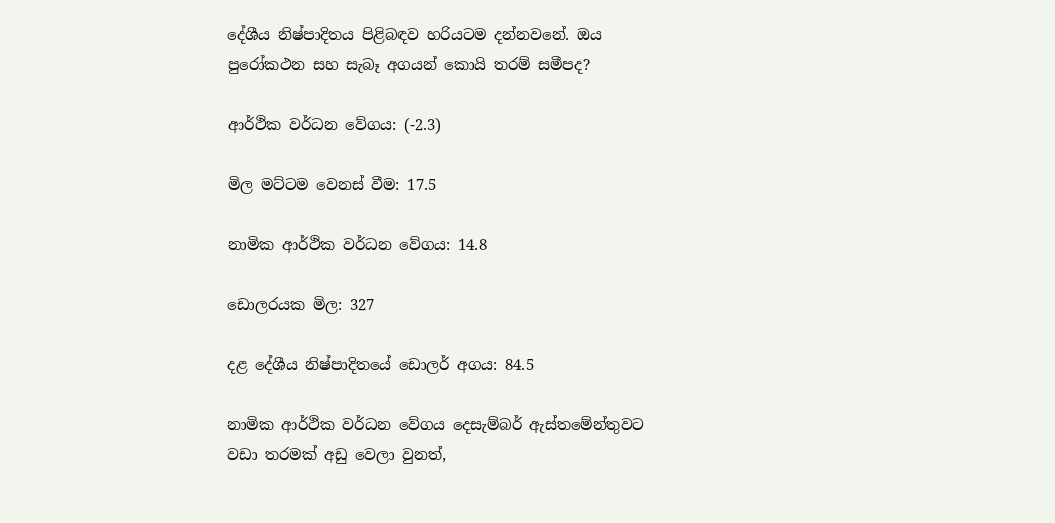දේශීය නිෂ්පාදිතය පිළිබඳව හරියටම දන්නවනේ. ඔය පුරෝකථන සහ සැබෑ අගයන් කොයි තරම් සමීපද?

ආර්ථික වර්ධන වේගය: (-2.3)

මිල මට්ටම වෙනස් වීම: 17.5

නාමික ආර්ථික වර්ධන වේගය: 14.8

ඩොලරයක මිල: 327

දළ දේශීය නිෂ්පාදිතයේ ඩොලර් අගය: 84.5

නාමික ආර්ථික වර්ධන වේගය දෙසැම්බර් ඇස්තමේන්තුවට වඩා තරමක් අඩු වෙලා වුනත්,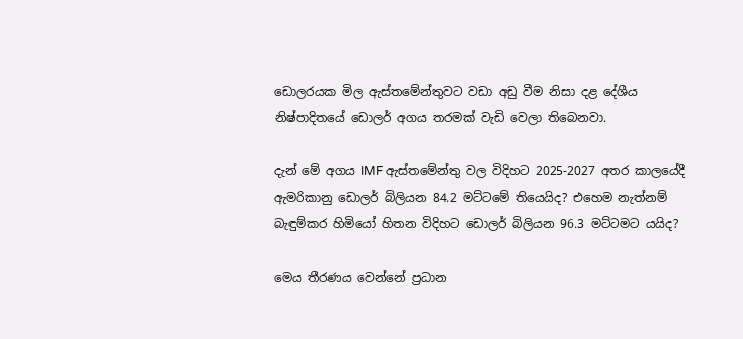ඩොලරයක මිල ඇස්තමේන්තුවට වඩා අඩු වීම නිසා දළ දේශීය නිෂ්පාදිතයේ ඩොලර් අගය තරමක් වැඩි වෙලා තිබෙනවා.

දැන් මේ අගය IMF ඇස්තමේන්තු වල විදිහට 2025-2027 අතර කාලයේදී ඇමරිකානු ඩොලර් බිලියන 84.2 මට්ටමේ තියෙයිද? එහෙම නැත්නම් බැඳුම්කර හිමියෝ හිතන විදිහට ඩොලර් බිලියන 96.3 මට්ටමට යයිද?

මෙය තීරණය වෙන්නේ ප්‍රධාන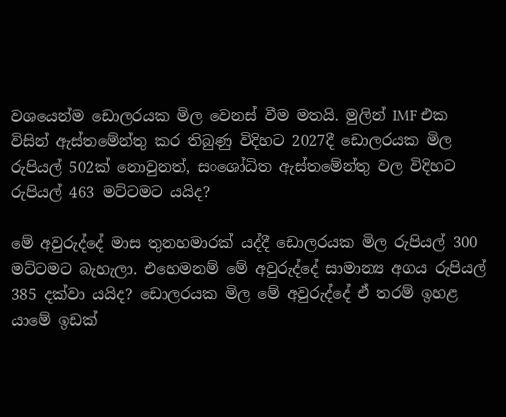වශයෙන්ම ඩොලරයක මිල වෙනස් වීම මතයි. මුලින් IMF එක විසින් ඇස්තමේන්තු කර තිබුණු විදිහට 2027දී ඩොලරයක මිල රුපියල් 502ක් නොවුනත්, සංශෝධිත ඇස්තමේන්තු වල විදිහට රුපියල් 463 මට්ටමට යයිද?

මේ අවුරුද්දේ මාස තුනහමාරක් යද්දී ඩොලරයක මිල රුපියල් 300 මට්ටමට බැහැලා. එහෙමනම් මේ අවුරුද්දේ සාමාන්‍ය අගය රුපියල් 385 දක්වා යයිද? ඩොලරයක මිල මේ අවුරුද්දේ ඒ තරම් ඉහළ යාමේ ඉඩක්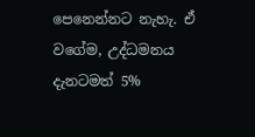පෙනෙන්නට නැහැ. ඒ වගේම, උද්ධමනය දැනටමත් 5%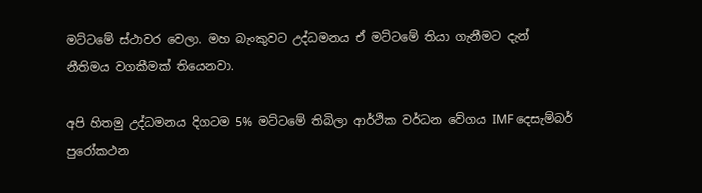මට්ටමේ ස්ථාවර වෙලා. මහ බැංකුවට උද්ධමනය ඒ මට්ටමේ තියා ගැනීමට දැන් නීතිමය වගකීමක් තියෙනවා.

අපි හිතමු උද්ධමනය දිගටම 5% මට්ටමේ තිබිලා ආර්ථික වර්ධන වේගය IMF දෙසැම්බර් පුරෝකථන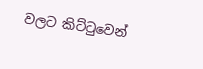වලට කිට්ටුවෙන්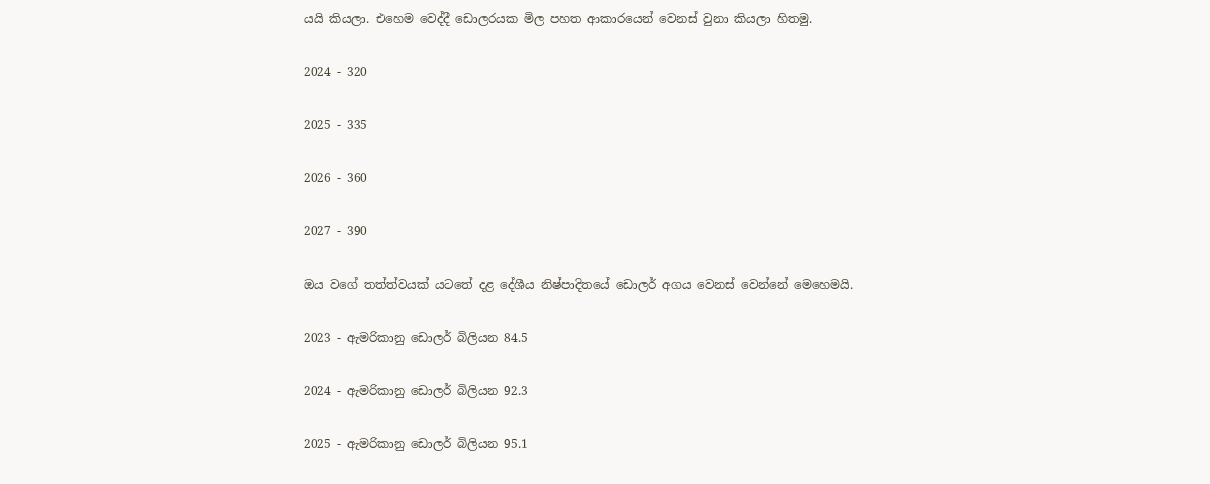යයි කියලා. එහෙම වෙද්දී ඩොලරයක මිල පහත ආකාරයෙන් වෙනස් වුනා කියලා හිතමු.

2024 - 320

2025 - 335

2026 - 360

2027 - 390

ඔය වගේ තත්ත්වයක් යටතේ දළ දේශීය නිෂ්පාදිතයේ ඩොලර් අගය වෙනස් වෙන්නේ මෙහෙමයි.

2023 - ඇමරිකානු ඩොලර් බිලියන 84.5

2024 - ඇමරිකානු ඩොලර් බිලියන 92.3

2025 - ඇමරිකානු ඩොලර් බිලියන 95.1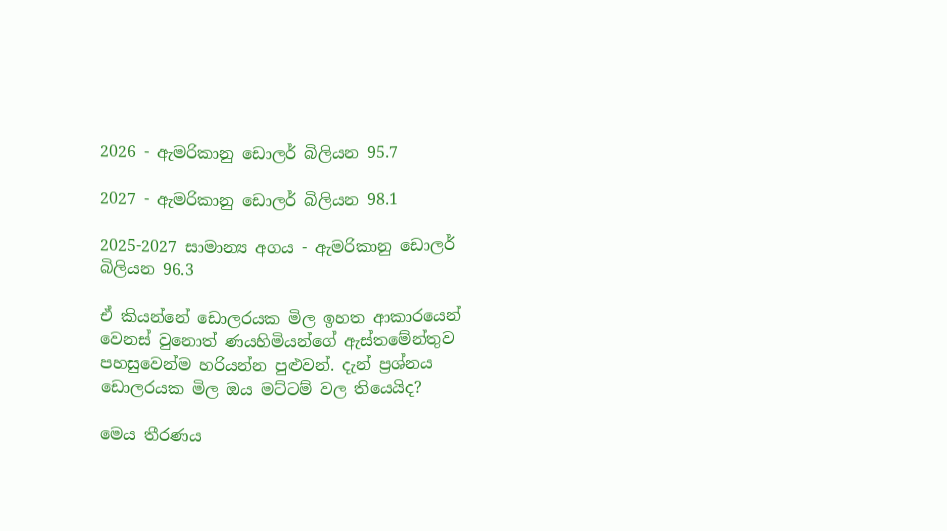2026 - ඇමරිකානු ඩොලර් බිලියන 95.7

2027 - ඇමරිකානු ඩොලර් බිලියන 98.1

2025-2027 සාමාන්‍ය අගය - ඇමරිකානු ඩොලර් බිලියන 96.3

ඒ කියන්නේ ඩොලරයක මිල ඉහත ආකාරයෙන් වෙනස් වුනොත් ණයහිමියන්ගේ ඇස්තමේන්තුව පහසුවෙන්ම හරියන්න පුළුවන්. දැන් ප්‍රශ්නය ඩොලරයක මිල ඔය මට්ටම් වල තියෙයිද?

මෙය තීරණය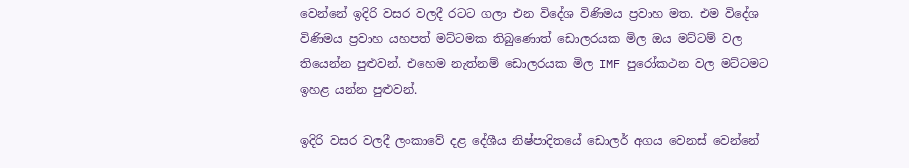වෙන්නේ ඉදිරි වසර වලදී රටට ගලා එන විදේශ විණිමය ප්‍රවාහ මත. එම විදේශ විණිමය ප්‍රවාහ යහපත් මට්ටමක තිබුණොත් ඩොලරයක මිල ඔය මට්ටම් වල තියෙන්න පුළුවන්. එහෙම නැත්නම් ඩොලරයක මිල IMF පුරෝකථන වල මට්ටමට ඉහළ යන්න පුළුවන්.

ඉදිරි වසර වලදී ලංකාවේ දළ දේශීය නිෂ්පාදිතයේ ඩොලර් අගය වෙනස් වෙන්නේ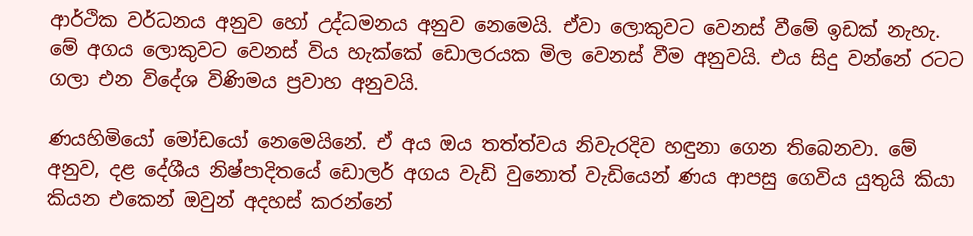ආර්ථික වර්ධනය අනුව හෝ උද්ධමනය අනුව නෙමෙයි. ඒවා ලොකුවට වෙනස් වීමේ ඉඩක් නැහැ. මේ අගය ලොකුවට වෙනස් විය හැක්කේ ඩොලරයක මිල වෙනස් වීම අනුවයි. එය සිදු වන්නේ රටට ගලා එන විදේශ විණිමය ප්‍රවාහ අනුවයි.

ණයහිමියෝ මෝඩයෝ නෙමෙයිනේ. ඒ අය ඔය තත්ත්වය නිවැරදිව හඳුනා ගෙන තිබෙනවා. මේ අනුව, දළ දේශීය නිෂ්පාදිතයේ ඩොලර් අගය වැඩි වුනොත් වැඩියෙන් ණය ආපසු ගෙවිය යුතුයි කියා කියන එකෙන් ඔවුන් අදහස් කරන්නේ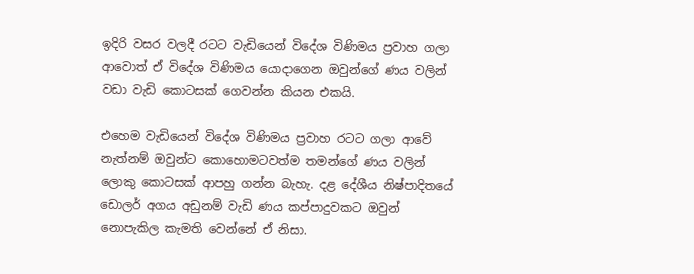ඉදිරි වසර වලදී රටට වැඩියෙන් විදේශ විණිමය ප්‍රවාහ ගලා ආවොත් ඒ විදේශ විණිමය යොදාගෙන ඔවුන්ගේ ණය වලින් වඩා වැඩි කොටසක් ගෙවන්න කියන එකයි.

එහෙම වැඩියෙන් විදේශ විණිමය ප්‍රවාහ රටට ගලා ආවේ නැත්නම් ඔවුන්ට කොහොමටවත්ම තමන්ගේ ණය වලින් ලොකු කොටසක් ආපහු ගන්න බැහැ. දළ දේශීය නිෂ්පාදිතයේ ඩොලර් අගය අඩුනම් වැඩි ණය කප්පාදුවකට ඔවුන් නොපැකිල කැමති වෙන්නේ ඒ නිසා.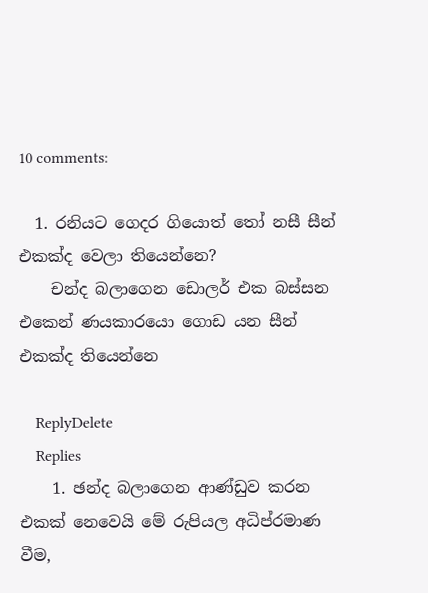10 comments:

  1. රනියට ගෙදර ගියොත් තෝ නසී සීන් එකක්ද වෙලා තියෙන්නෙ?
    චන්ද බලාගෙන ඩොලර් එක බස්සන එකෙන් ණයකාරයො ගොඩ යන සීන් එකක්ද තියෙන්නෙ

    ReplyDelete
    Replies
    1. ඡන්ද බලාගෙන ආණ්ඩුව කරන එකක් නෙවෙයි මේ රුපියල අධිප්රමාණ වීම,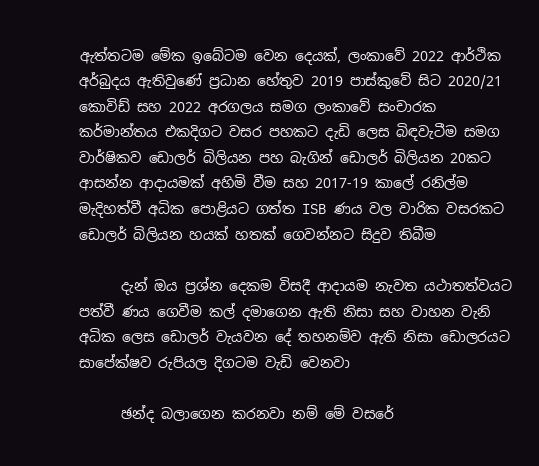ඇත්තටම මේක ඉබේටම වෙන දෙයක්, ලංකාවේ 2022 ආර්ථික අර්බුදය ඇතිවුණේ ප්‍රධාන හේතුව 2019 පාස්කුවේ සිට 2020/21 කොවිඩ් සහ 2022 අරගලය සමග ලංකාවේ සංචාරක කර්මාන්තය එකදිගට වසර පහකට දැඩි ලෙස බිඳවැටීම සමග වාර්ෂිකව ඩොලර් බිලියන පහ බැගින් ඩොලර් බිලියන 20කට ආසන්න ආදායමක් අහිමි වීම සහ 2017-19 කාලේ රනිල්ම මැදිහත්වී අධික පොළියට ගත්ත ISB ණය වල වාරික වසරකට ඩොලර් බිලියන හයක් හතක් ගෙවන්නට සිදුව තිබීම

      දැන් ඔය ප්‍රශ්න දෙකම විසදී ආදායම නැවත යථාතත්වයට පත්වී ණය ගෙවීම කල් දමාගෙන ඇති නිසා සහ වාහන වැනි අධික ලෙස ඩොලර් වැයවන දේ තහනම්ව ඇති නිසා ඩොලරයට සාපේක්ෂව රුපියල දිගටම වැඩි වෙනවා

      ඡන්ද බලාගෙන කරනවා නම් මේ වසරේ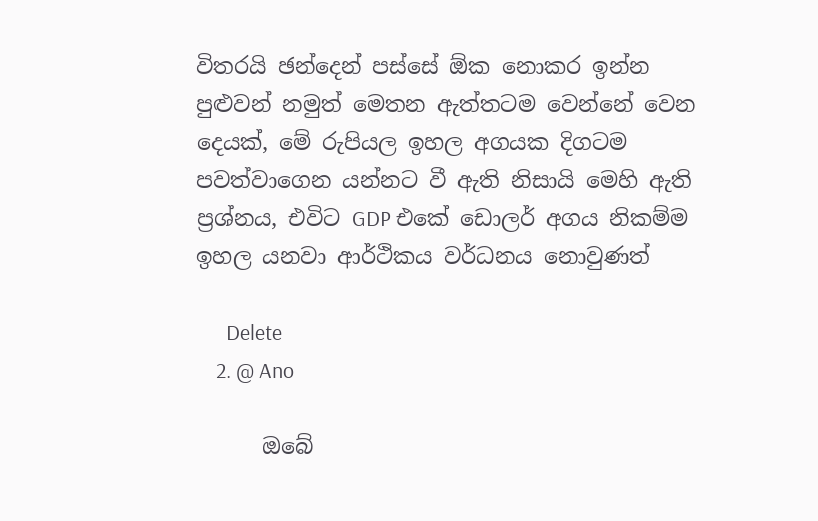විතරයි ඡන්දෙන් පස්සේ ඕක නොකර ඉන්න පුළුවන් නමුත් මෙතන ඇත්තටම වෙන්නේ වෙන දෙයක්, මේ රුපියල ඉහල අගයක දිගටම පවත්වාගෙන යන්නට වී ඇති නිසායි මෙහි ඇති ප්‍රශ්නය, එවිට GDP එකේ ඩොලර් අගය නිකම්ම ඉහල යනවා ආර්ථිකය වර්ධනය නොවුණත්

      Delete
    2. @ Ano

      ඔබේ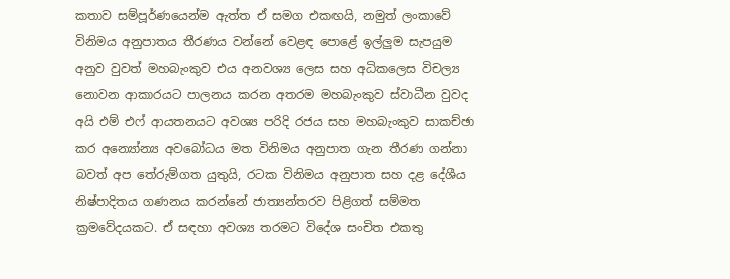කතාව සම්පූර්ණයෙන්ම ඇත්ත ඒ සමග එකඟයි, නමුත් ලංකාවේ විනිමය අනුපාතය තීරණය වන්නේ වෙළඳ පොළේ ඉල්ලුම සැපයුම අනුව වුවත් මහබැංකුව එය අනවශ්‍ය ලෙස සහ අධිකලෙස විචල්‍ය නොවන ආකාරයට පාලනය කරන අතරම මහබැංකුව ස්වාධීන වුවද අයි එම් එෆ් ආයතනයට අවශ්‍ය පරිදි රජය සහ මහබැංකුව සාකච්ඡා කර අන්‍යෝන්‍ය අවබෝධය මත විනිමය අනුපාත ගැන තීරණ ගන්නා බවත් අප තේරුම්ගත යුතුයි, රටක විනිමය අනුපාත සහ දළ දේශීය නිෂ්පාදිතය ගණනය කරන්නේ ජාත්‍යන්තරව පිළිගත් සම්මත ක්‍රමවේදයකට. ඒ සඳහා අවශ්‍ය තරමට විදේශ සංචිත එකතු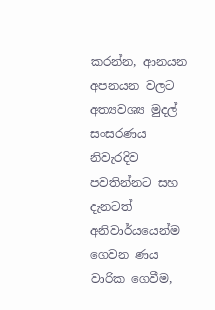කරන්න, ආනයන අපනයන වලට අත්‍යවශ්‍ය මුදල් සංසරණය නිවැරදිව පවතින්නට සහ දැනටත් අනිවාර්යයෙන්ම ගෙවන ණය වාරික ගෙවීම,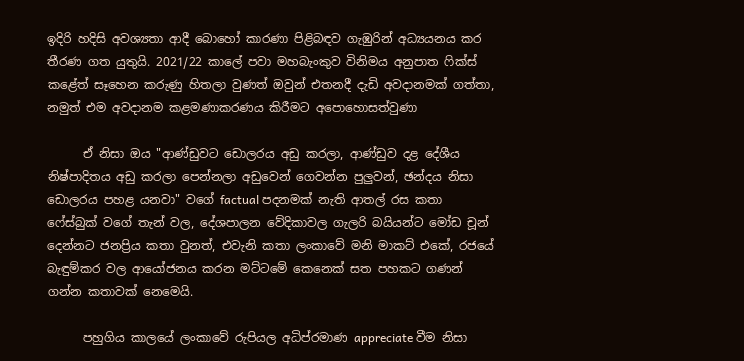ඉදිරි හදිසි අවශ්‍යතා ආදී බොහෝ කාරණා පිළිබඳව ගැඹුරින් අධ්‍යයනය කර තීරණ ගත යුතුයි. 2021/22 කාලේ පවා මහබැංකුව විනිමය අනුපාත ෆික්ස් කළේත් සෑහෙන කරුණු හිතලා වුණත් ඔවුන් එතනදී දැඩි අවදානමක් ගත්තා, නමුත් එම අවදානම කළමණාකරණය කිරීමට අපොහොසත්වුණා

      ඒ නිසා ඔය "ආණ්ඩුවට ඩොලරය අඩු කරලා, ආණ්ඩුව දළ දේශීය නිෂ්පාදිතය අඩු කරලා පෙන්නලා අඩුවෙන් ගෙවන්න පුලුවන්, ඡන්දය නිසා ඩොලරය පහළ යනවා" වගේ factual පදනමක් නැති ආතල් රස කතා ෆේස්බුක් වගේ තැන් වල, දේශපාලන වේදිකාවල ගැලරි බයියන්ට මෝඩ චූන් දෙන්නට ජනප්‍රිය කතා වුනත්, එවැනි කතා ලංකාවේ මනි මාකට් එකේ, රජයේ බැඳුම්කර වල ආයෝජනය කරන මට්ටමේ කෙනෙක් සත පහකට ගණන් ගන්න කතාවක් නෙමෙයි.

      පහුගිය කාලයේ ලංකාවේ රුපියල අධිප්රමාණ appreciate වීම නිසා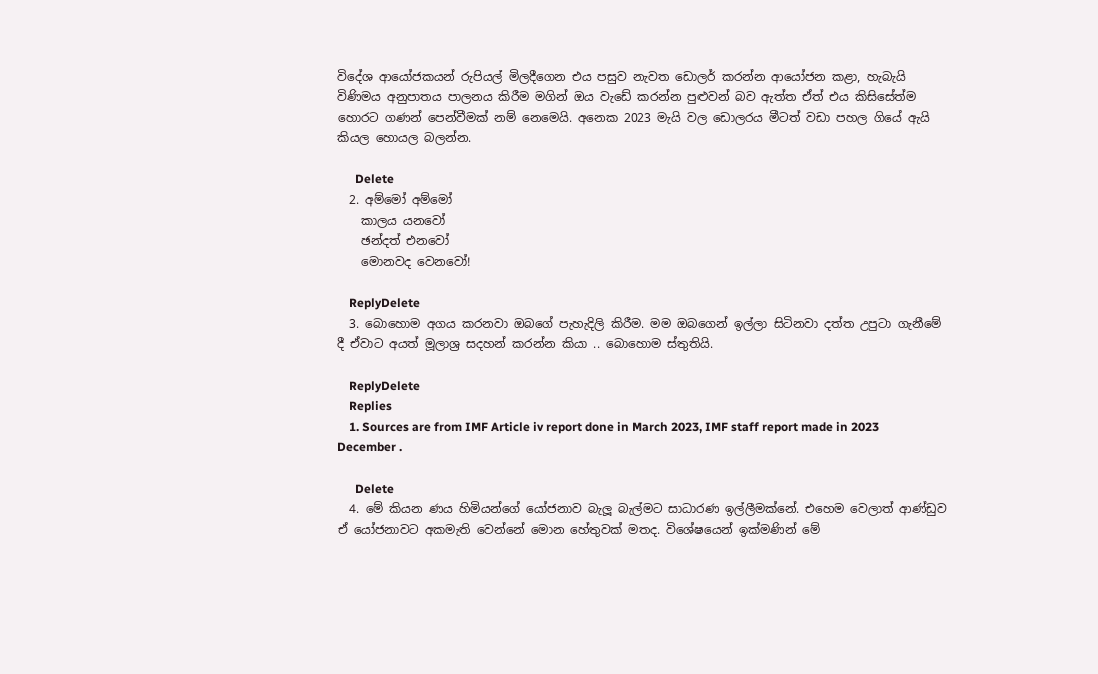විදේශ ආයෝජකයන් රුපියල් මිලදීගෙන එය පසුව නැවත ඩොලර් කරන්න ආයෝජන කළා, හැබැයි විණිමය අනුපාතය පාලනය කිරීම මගින් ඔය වැඩේ කරන්න පුළුවන් බව ඇත්ත ඒත් එය කිසිසේත්ම හොරට ගණන් පෙන්වීමක් නම් නෙමෙයි. අනෙක 2023 මැයි වල ඩොලරය මීටත් වඩා පහල ගියේ ඇයි කියල හොයල බලන්න.

      Delete
  2. අම්මෝ අම්මෝ
    කාලය යනවෝ
    ඡන්දත් එනවෝ
    මොනවද වෙනවෝ!

    ReplyDelete
  3. බොහොම අගය කරනවා ඔබගේ පැහැදිලි කිරීම. මම ඔබගෙන් ඉල්ලා සිටිනවා දත්ත උපුටා ගැනීමේ දී ඒවාට අයත් මූලාශ්‍ර සදහන් කරන්න කියා .. බොහොම ස්තුතියි.

    ReplyDelete
    Replies
    1. Sources are from IMF Article iv report done in March 2023, IMF staff report made in 2023 December .

      Delete
  4. මේ කියන ණය හිමියන්ගේ යෝජනාව බැලූ බැල්මට සාධාරණ ඉල්ලීමක්නේ. එහෙම වෙලාත් ආණ්ඩුව ඒ යෝජනාවට අකමැති වෙන්නේ මොන හේතුවක් මතද. විශේෂයෙන් ඉක්මණින් මේ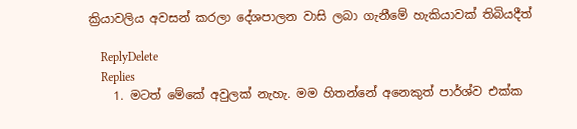ක්‍රියාවලිය අවසන් කරලා දේශපාලන වාසි ලබා ගැනීමේ හැකියාවක් තිබියදීත්

    ReplyDelete
    Replies
    1. මටත් මේකේ අවුලක් නැහැ. මම හිතන්නේ අනෙකුත් පාර්ශ්ව එක්ක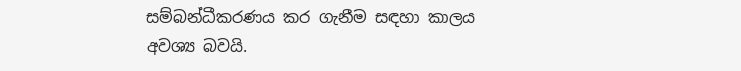සම්බන්ධීකරණය කර ගැනීම සඳහා කාලය අවශ්‍ය බවයි.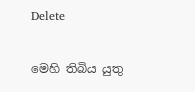Delete

මෙහි තිබිය යුතු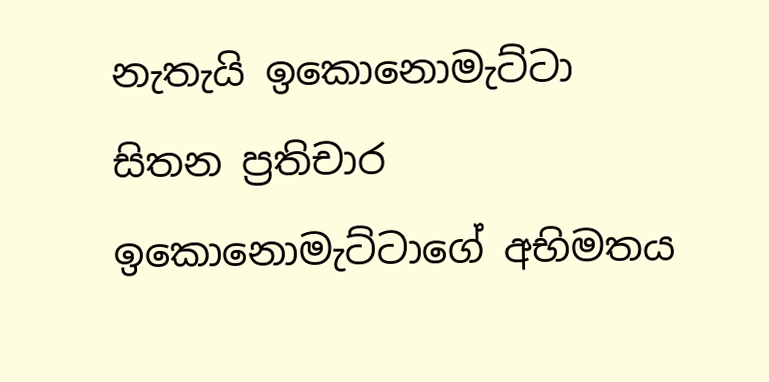නැතැයි ඉකොනොමැට්ටා සිතන ප්‍රතිචාර ඉකොනොමැට්ටාගේ අභිමතය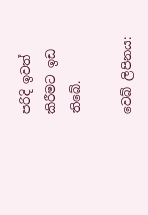පරිදි ඉවත් කිරීමට ඉඩ තිබේ.

වෙබ් ලිපිනය: